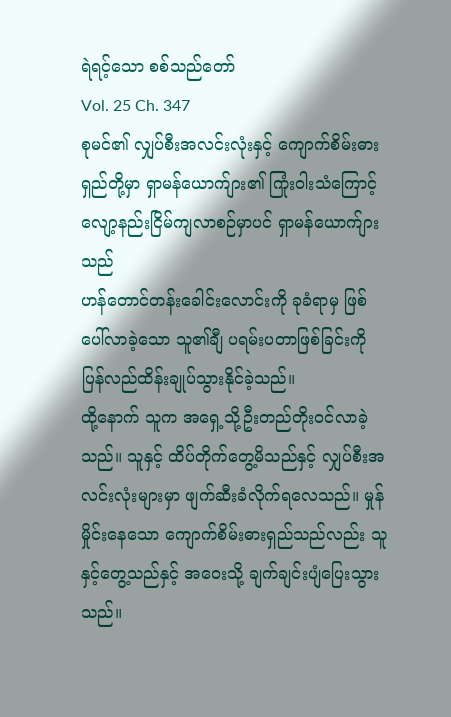ရဲရင့်သော စစ်သည်တော်
Vol. 25 Ch. 347
စုမင်၏ လျှပ်စီးအလင်းလုံးနှင့် ကျောက်စိမ်းဓားရှည်တို့မှာ ရှာမန်ယောက်ျား၏ ကြုံးဝါးသံကြောင့် လျော့နည်းငြိမ်ကျလာစဉ်မှာပင် ရှာမန်ယောက်ျားသည်
ဟန်တောင်တန်းခေါင်းလောင်းကို ခုခံရာမှ ဖြစ်ပေါ်လာခဲ့သော သူ၏ချီ ပရမ်းပတာဖြစ်ခြင်းကို ပြန်လည်ထိန်းချုပ်သွားနိုင်ခဲ့သည်။
ထို့နောက် သူက အရှေ့သို့ဦးတည်တိုးဝင်လာခဲ့သည်။ သူနှင့် ထိပ်တိုက်တွေ့မိသည်နှင့် လျှပ်စီးအလင်းလုံးများမှာ ဖျက်ဆီးခံလိုက်ရလေသည်။ မှုန်မှိုင်းနေသော ကျောက်စိမ်းဓားရှည်သည်လည်း သူနှင့်တွေ့သည်နှင့် အဝေးသို့ ချက်ချင်းပျံပြေးသွားသည်။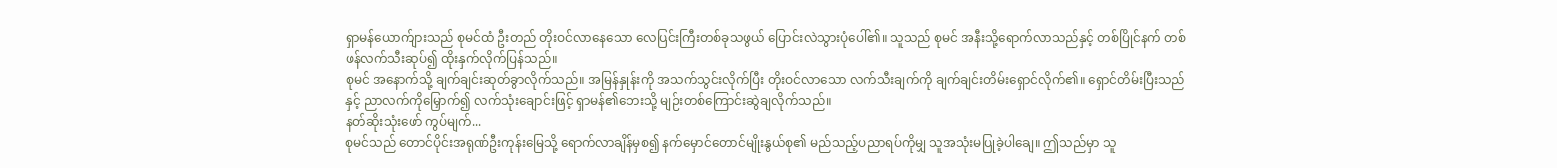ရှာမန်ယောက်ျားသည် စုမင်ထံ ဦးတည် တိုးဝင်လာနေသော လေပြင်းကြီးတစ်ခုသဖွယ် ပြောင်းလဲသွားပုံပေါ်၏။ သူသည် စုမင် အနီးသို့ရောက်လာသည်နှင့် တစ်ပြိုင်နက် တစ်ဖန်လက်သီးဆုပ်၍ ထိုးနှက်လိုက်ပြန်သည်။
စုမင် အနောက်သို့ ချက်ချင်းဆုတ်ခွာလိုက်သည်။ အမြန်နှုန်းကို အသက်သွင်းလိုက်ပြီး တိုးဝင်လာသော လက်သီးချက်ကို ချက်ချင်းတိမ်းရှောင်လိုက်၏။ ရှောင်တိမ်းပြီးသည်နှင့် ညာလက်ကိုမြှောက်၍ လက်သုံးချောင်းဖြင့် ရှာမန်၏ဘေးသို့ မျဉ်းတစ်ကြောင်းဆွဲချလိုက်သည်။
နတ်ဆိုးသုံးဖော် ကွပ်မျက်...
စုမင်သည် တောင်ပိုင်းအရုဏ်ဦးကုန်းမြေသို့ ရောက်လာချိန်မှစ၍ နက်မှောင်တောင်မျိုးနွယ်စု၏ မည်သည့်ပညာရပ်ကိုမျှ သူအသုံးမပြုခဲ့ပါချေ။ ဤသည်မှာ သူ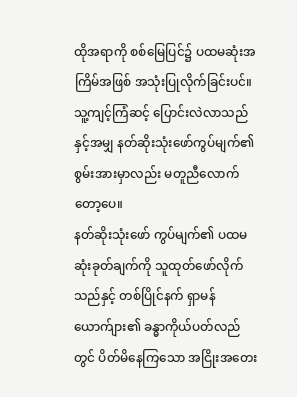ထိုအရာကို စစ်မြေပြင်၌ ပထမဆုံးအကြိမ်အဖြစ် အသုံးပြုလိုက်ခြင်းပင်။ သူ့ကျင့်ကြံဆင့် ပြောင်းလဲလာသည်နှင့်အမျှ နတ်ဆိုးသုံးဖော်ကွပ်မျက်၏ စွမ်းအားမှာလည်း မတူညီလောက်တော့ပေ။
နတ်ဆိုးသုံးဖော် ကွပ်မျက်၏ ပထမဆုံးခုတ်ချက်ကို သူထုတ်ဖော်လိုက်သည်နှင့် တစ်ပြိုင်နက် ရှာမန်ယောက်ျား၏ ခန္ဓာကိုယ်ပတ်လည်တွင် ပိတ်မိနေကြသော အငြိုးအတေး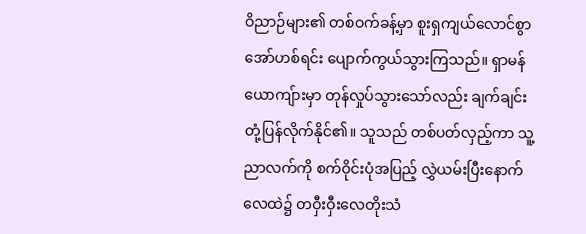ဝိညာဉ်များ၏ တစ်ဝက်ခန့်မှာ စူးရှကျယ်လောင်စွာ အော်ဟစ်ရင်း ပျောက်ကွယ်သွားကြသည်။ ရှာမန်ယောကျ်ားမှာ တုန်လှုပ်သွားသော်လည်း ချက်ချင်း တုံ့ပြန်လိုက်နိုင်၏။ သူသည် တစ်ပတ်လှည့်ကာ သူ့ညာလက်ကို စက်ဝိုင်းပုံအပြည့် လွှဲယမ်းပြီးနောက် လေထဲ၌ တဝှီးဝှီးလေတိုးသံ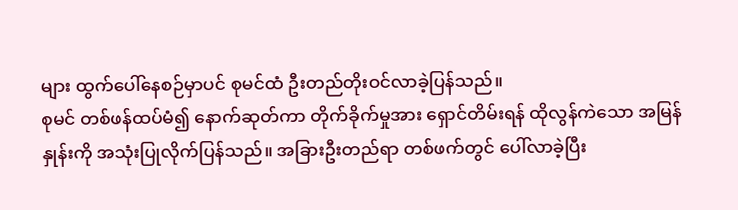များ ထွက်ပေါ်နေစဉ်မှာပင် စုမင်ထံ ဦးတည်တိုးဝင်လာခဲ့ပြန်သည်။
စုမင် တစ်ဖန်ထပ်မံ၍ နောက်ဆုတ်ကာ တိုက်ခိုက်မှုအား ရှောင်တိမ်းရန် ထိုလွန်ကဲသော အမြန်နှုန်းကို အသုံးပြုလိုက်ပြန်သည်။ အခြားဦးတည်ရာ တစ်ဖက်တွင် ပေါ်လာခဲ့ပြီး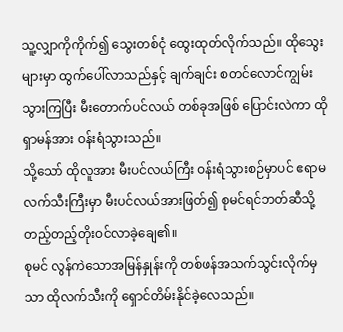သူ့လျှာကိုကိုက်၍ သွေးတစ်ငုံ ထွေးထုတ်လိုက်သည်။ ထိုသွေးများမှာ ထွက်ပေါ်လာသည်နှင့် ချက်ချင်း စတင်လောင်ကျွမ်းသွားကြပြီး မီးတောက်ပင်လယ် တစ်ခုအဖြစ် ပြောင်းလဲကာ ထိုရှာမန်အား ဝန်းရံသွားသည်။
သို့သော် ထိုလူအား မီးပင်လယ်ကြီး ဝန်းရံသွားစဉ်မှာပင် ဧရာမလက်သီးကြီးမှာ မီးပင်လယ်အားဖြတ်၍ စုမင်ရင်ဘတ်ဆီသို့ တည့်တည့်တိုးဝင်လာခဲ့ချေ၏။
စုမင် လွန်ကဲသောအမြန်နှုန်းကို တစ်ဖန်အသက်သွင်းလိုက်မှသာ ထိုလက်သီးကို ရှောင်တိမ်းနိုင်ခဲ့လေသည်။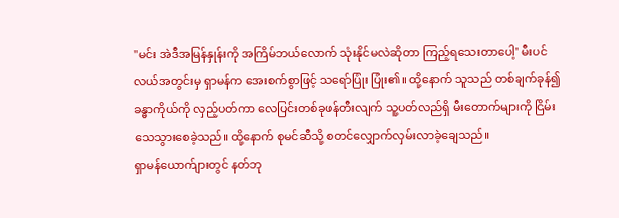"မင်း အဲဒီအမြန်နှုန်းကို အကြိမ်ဘယ်လောက် သုံးနိုင်မလဲဆိုတာ ကြည့်ရသေးတာပေါ့" မီးပင်လယ်အတွင်းမှ ရှာမန်က အေးစက်စွာဖြင့် သရော်ပြုံး ပြုံး၏။ ထို့နောက် သူသည် တစ်ချက်ခုန်၍ ခန္ဓာကိုယ်ကို လှည့်ပတ်ကာ လေပြင်းတစ်ခုဖန်တီးလျက် သူ့ပတ်လည်ရှိ မီးတောက်များကို ငြိမ်းသေသွားစေခဲ့သည်။ ထို့နောက် စုမင်ဆီသို့ စတင်လျှောက်လှမ်းလာခဲ့ချေသည်။
ရှာမန်ယောက်ျားတွင် နတ်ဘု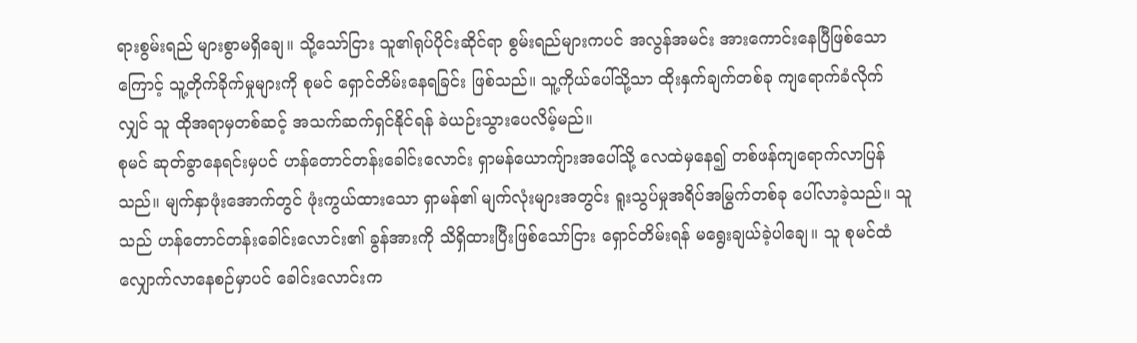ရားစွမ်းရည် များစွာမရှိချေ။ သို့သော်ငြား သူ၏ရုပ်ပိုင်းဆိုင်ရာ စွမ်းရည်များကပင် အလွန်အမင်း အားကောင်းနေပြီဖြစ်သောကြောင့် သူ့တိုက်ခိုက်မှုများကို စုမင် ရှောင်တိမ်းနေရခြင်း ဖြစ်သည်။ သူ့ကိုယ်ပေါ်သို့သာ ထိုးနှက်ချက်တစ်ခု ကျရောက်ခံလိုက်လျှင် သူ ထိုအရာမှတစ်ဆင့် အသက်ဆက်ရှင်နိုင်ရန် ခဲယဉ်းသွားပေလိမ့်မည်။
စုမင် ဆုတ်ခွာနေရင်းမှပင် ဟန်တောင်တန်းခေါင်းလောင်း ရှာမန်ယောကျ်ားအပေါ်သို့ လေထဲမှနေ၍ တစ်ဖန်ကျရောက်လာပြန်သည်။ မျက်နှာဖုံးအောက်တွင် ဖုံးကွယ်ထားသော ရှာမန်၏ မျက်လုံးများအတွင်း ရူးသွပ်မှုအရိပ်အမြွက်တစ်ခု ပေါ်လာခဲ့သည်။ သူသည် ဟန်တောင်တန်းခေါင်းလောင်း၏ ခွန်အားကို သိရှိထားပြီးဖြစ်သော်ငြား ရှောင်တိမ်းရန် မရွေးချယ်ခဲ့ပါချေ။ သူ စုမင်ထံ လျှောက်လာနေစဉ်မှာပင် ခေါင်းလောင်းက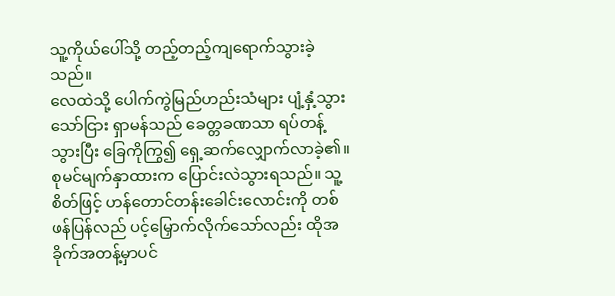သူ့ကိုယ်ပေါ်သို့ တည့်တည့်ကျရောက်သွားခဲ့သည်။
လေထဲသို့ ပေါက်ကွဲမြည်ဟည်းသံများ ပျံ့နှံ့သွားသော်ငြား ရှာမန်သည် ခေတ္တခဏသာ ရပ်တန့်သွားပြီး ခြေကိုကြွ၍ ရှေ့ဆက်လျှောက်လာခဲ့၏။
စုမင်မျက်နှာထားက ပြောင်းလဲသွားရသည်။ သူ့စိတ်ဖြင့် ဟန်တောင်တန်းခေါင်းလောင်းကို တစ်ဖန်ပြန်လည် ပင့်မြှောက်လိုက်သော်လည်း ထိုအခိုက်အတန့်မှာပင်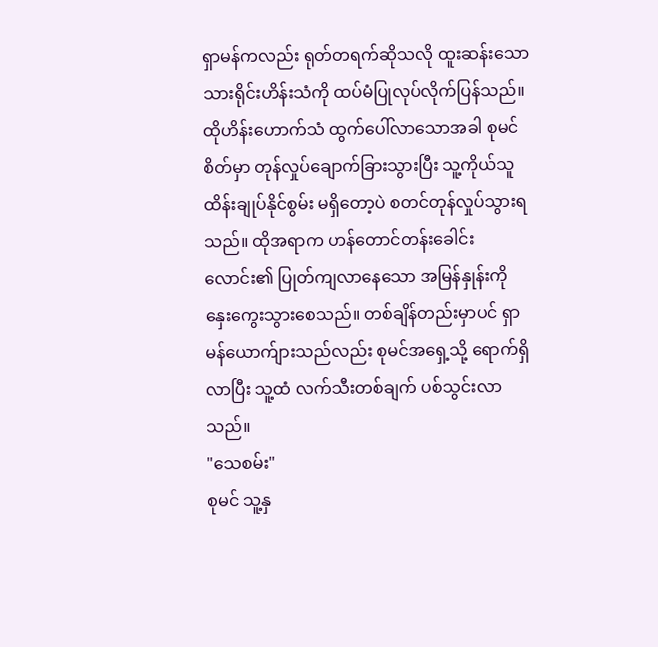ရှာမန်ကလည်း ရုတ်တရက်ဆိုသလို ထူးဆန်းသော သားရိုင်းဟိန်းသံကို ထပ်မံပြုလုပ်လိုက်ပြန်သည်။
ထိုဟိန်းဟောက်သံ ထွက်ပေါ်လာသောအခါ စုမင်စိတ်မှာ တုန်လှုပ်ချောက်ခြားသွားပြီး သူ့ကိုယ်သူ ထိန်းချုပ်နိုင်စွမ်း မရှိတော့ပဲ စတင်တုန်လှုပ်သွားရသည်။ ထိုအရာက ဟန်တောင်တန်းခေါင်းလောင်း၏ ပြုတ်ကျလာနေသော အမြန်နှုန်းကို နှေးကွေးသွားစေသည်။ တစ်ချိန်တည်းမှာပင် ရှာမန်ယောက်ျားသည်လည်း စုမင်အရှေ့သို့ ရောက်ရှိလာပြီး သူ့ထံ လက်သီးတစ်ချက် ပစ်သွင်းလာသည်။
"သေစမ်း"
စုမင် သူ့နှ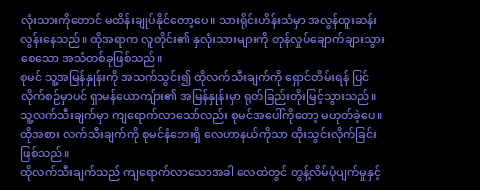လုံးသားကိုတောင် မထိန်းချုပ်နိုင်တော့ပေ။ သားရိုင်းဟိန်းသံမှာ အလွန်ထူးဆန်းလွန်းနေသည်။ ထိုအရာက လူတိုင်း၏ နှလုံးသားများကို တုန်လှုပ်ချောက်ချားသွားစေသော အသံတစ်ခုဖြစ်သည်။
စုမင် သူ့အမြန်နှုန်းကို အသက်သွင်း၍ ထိုလက်သီးချက်ကို ရှောင်တိမ်းရန် ပြင်လိုက်စဉ်မှာပင် ရှာမန်ယောကျ်ား၏ အမြန်နှုန်းမှာ ရုတ်ခြည်းတိုးမြင့်သွားသည်။ သူ့လက်သီးချက်မှာ ကျရောက်လာသော်လည်း စုမင်အပေါ်ကိုတော့ မဟုတ်ခဲ့ပေ။ ထိုအစား လက်သီးချက်ကို စုမင်နံဘေးရှိ လေဟာနယ်ကိုသာ ထိုးသွင်းလိုက်ခြင်း ဖြစ်သည်။
ထိုလက်သီးချက်သည် ကျရောက်လာသောအခါ လေထဲတွင် တွန့်လိမ်ပုံပျက်မှုနှင့်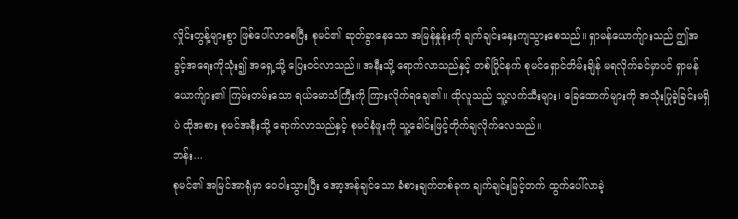လှိုင်းတွန့်များစွာ ဖြစ်ပေါ်လာစေပြီး စုမင်၏ ဆုတ်ခွာနေသော အမြန်နှုန်းကို ချက်ချင်းနှေးကျသွားစေသည်။ ရှာမန်ယောက်ျားသည် ဤအခွင့်အရေးကိုသုံး၍ အရှေ့သို့ ပြေးဝင်လာသည်။ အနီးသို့ ရောက်လာသည်နှင့် တစ်ပြိုင်နက် စုမင်ရှောင်တိမ်းချိန် မရလိုက်ခင်မှာပင် ရှာမန်ယောက်ျား၏ ကြမ်းတမ်းသော ရယ်မောသံကြီးကို ကြားလိုက်ရချေ၏။ ထိုလူသည် သူ့လက်သီးများ၊ ခြေထောက်များကို အသုံးပြုခဲ့ခြင်းမရှိပဲ ထိုအစား စုမင်အနီးသို့ ရောက်လာသည်နှင့် စုမင်နံဖူးကို သူ့ခေါင်းဖြင့်တိုက်ချလိုက်လေသည်။
ဘန်း...
စုမင်၏ အမြင်အာရုံမှာ ဝေဝါးသွားပြီး အော့အန်ချင်သော ခံစားချက်တစ်ခုက ချက်ချင်းမြင့်တက် ထွက်ပေါ်လာခဲ့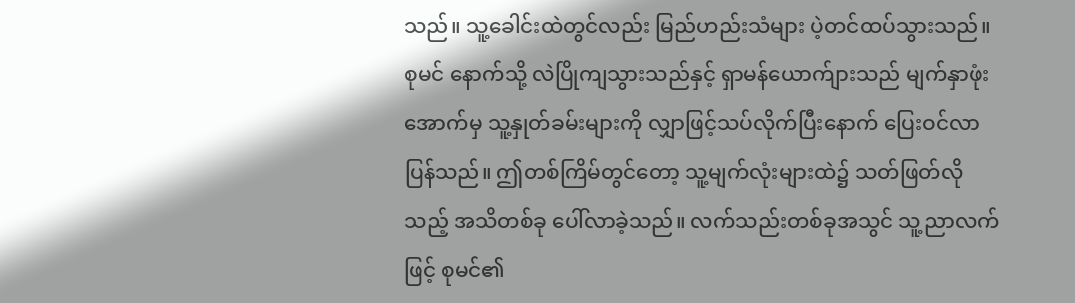သည်။ သူ့ခေါင်းထဲတွင်လည်း မြည်ဟည်းသံများ ပဲ့တင်ထပ်သွားသည်။ စုမင် နောက်သို့ လဲပြိုကျသွားသည်နှင့် ရှာမန်ယောက်ျားသည် မျက်နှာဖုံးအောက်မှ သူ့နှုတ်ခမ်းများကို လျှာဖြင့်သပ်လိုက်ပြီးနောက် ပြေးဝင်လာပြန်သည်။ ဤတစ်ကြိမ်တွင်တော့ သူ့မျက်လုံးများထဲ၌ သတ်ဖြတ်လိုသည့် အသိတစ်ခု ပေါ်လာခဲ့သည်။ လက်သည်းတစ်ခုအသွင် သူ့ညာလက်ဖြင့် စုမင်၏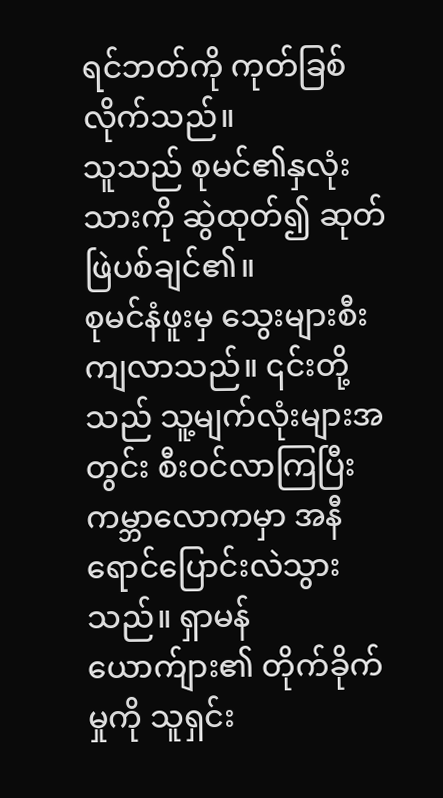ရင်ဘတ်ကို ကုတ်ခြစ်လိုက်သည်။
သူသည် စုမင်၏နှလုံးသားကို ဆွဲထုတ်၍ ဆုတ်ဖြဲပစ်ချင်၏။
စုမင်နံဖူးမှ သွေးများစီးကျလာသည်။ ၎င်းတို့သည် သူ့မျက်လုံးများအတွင်း စီးဝင်လာကြပြီး ကမ္ဘာလောကမှာ အနီရောင်ပြောင်းလဲသွားသည်။ ရှာမန်ယောက်ျား၏ တိုက်ခိုက်မှုကို သူရှင်း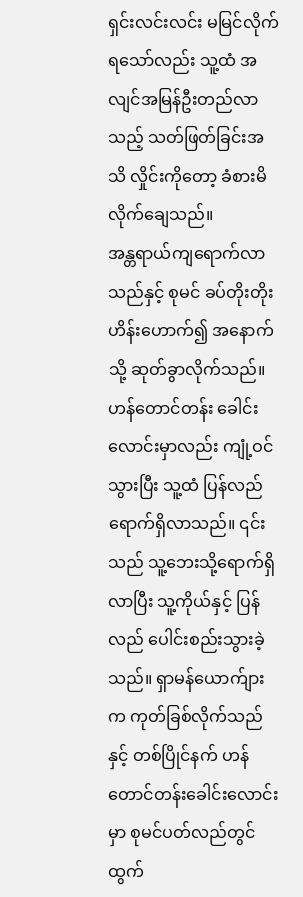ရှင်းလင်းလင်း မမြင်လိုက်ရသော်လည်း သူ့ထံ အလျင်အမြန်ဦးတည်လာသည့် သတ်ဖြတ်ခြင်းအသိ လှိုင်းကိုတော့ ခံစားမိလိုက်ချေသည်။
အန္တရာယ်ကျရောက်လာသည်နှင့် စုမင် ခပ်တိုးတိုးဟိန်းဟောက်၍ အနောက်သို့ ဆုတ်ခွာလိုက်သည်။ ဟန်တောင်တန်း ခေါင်းလောင်းမှာလည်း ကျုံ့ဝင်သွားပြီး သူ့ထံ ပြန်လည်ရောက်ရှိလာသည်။ ၎င်းသည် သူ့ဘေးသို့ရောက်ရှိလာပြီး သူ့ကိုယ်နှင့် ပြန်လည် ပေါင်းစည်းသွားခဲ့သည်။ ရှာမန်ယောက်ျားက ကုတ်ခြစ်လိုက်သည်နှင့် တစ်ပြိုင်နက် ဟန်တောင်တန်းခေါင်းလောင်းမှာ စုမင်ပတ်လည်တွင် ထွက်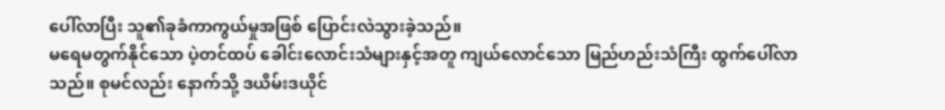ပေါ်လာပြီး သူ၏ခုခံကာကွယ်မှုအဖြစ် ပြောင်းလဲသွားခဲ့သည်။
မရေမတွက်နိုင်သော ပဲ့တင်ထပ် ခေါင်းလောင်းသံများနှင့်အတူ ကျယ်လောင်သော မြည်ဟည်းသံကြီး ထွက်ပေါ်လာသည်။ စုမင်လည်း နောက်သို့ ဒယိမ်းဒယိုင်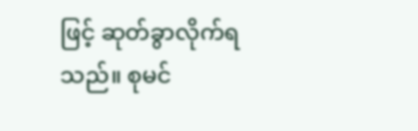ဖြင့် ဆုတ်ခွာလိုက်ရသည်။ စုမင်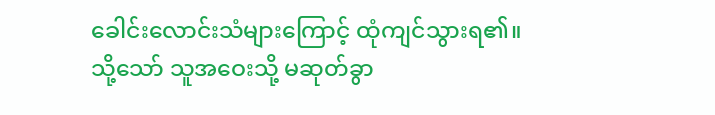ခေါင်းလောင်းသံများကြောင့် ထုံကျင်သွားရ၏။ သို့သော် သူအဝေးသို့ မဆုတ်ခွာ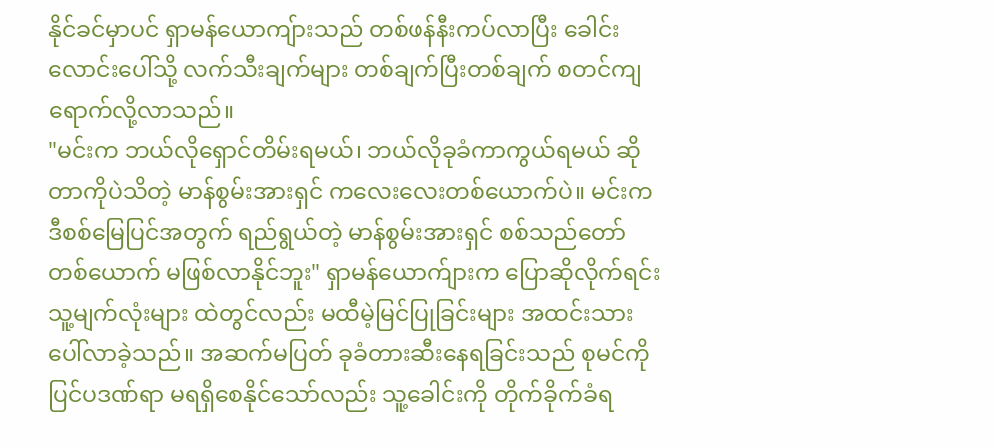နိုင်ခင်မှာပင် ရှာမန်ယောကျ်ားသည် တစ်ဖန်နီးကပ်လာပြီး ခေါင်းလောင်းပေါ်သို့ လက်သီးချက်များ တစ်ချက်ပြီးတစ်ချက် စတင်ကျရောက်လို့လာသည်။
"မင်းက ဘယ်လိုရှောင်တိမ်းရမယ်၊ ဘယ်လိုခုခံကာကွယ်ရမယ် ဆိုတာကိုပဲသိတဲ့ မာန်စွမ်းအားရှင် ကလေးလေးတစ်ယောက်ပဲ။ မင်းက ဒီစစ်မြေပြင်အတွက် ရည်ရွယ်တဲ့ မာန်စွမ်းအားရှင် စစ်သည်တော်တစ်ယောက် မဖြစ်လာနိုင်ဘူး" ရှာမန်ယောက်ျားက ပြောဆိုလိုက်ရင်း သူ့မျက်လုံးများ ထဲတွင်လည်း မထီမဲ့မြင်ပြုခြင်းများ အထင်းသားပေါ်လာခဲ့သည်။ အဆက်မပြတ် ခုခံတားဆီးနေရခြင်းသည် စုမင်ကို ပြင်ပဒဏ်ရာ မရရှိစေနိုင်သော်လည်း သူ့ခေါင်းကို တိုက်ခိုက်ခံရ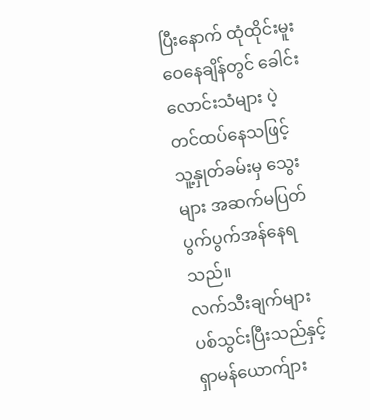ပြီးနောက် ထုံထိုင်းမူးဝေနေချိန်တွင် ခေါင်းလောင်းသံများ ပဲ့တင်ထပ်နေသဖြင့် သူ့နှုတ်ခမ်းမှ သွေးများ အဆက်မပြတ် ပွက်ပွက်အန်နေရသည်။
လက်သီးချက်များ ပစ်သွင်းပြီးသည်နှင့် ရှာမန်ယောက်ျား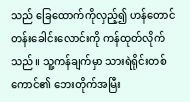သည် ခြေထောက်ကိုလှည့်၍ ဟန်တောင်တန်းခေါင်းလောင်းကို ကန်ထုတ်လိုက်သည်။ သူ့ကန်ချက်မှာ သားရဲရိုင်းတစ်ကောင်၏ ဘေးတိုက်အမြီး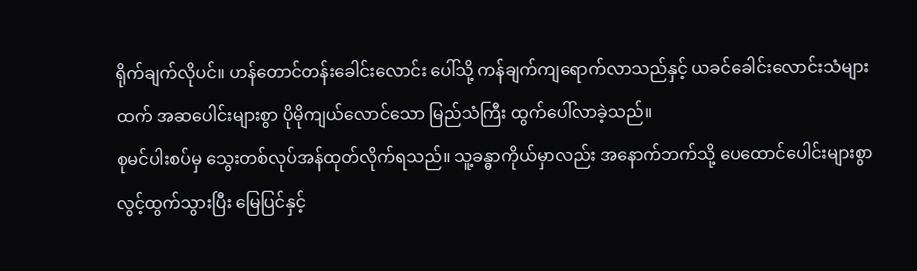ရိုက်ချက်လိုပင်။ ဟန်တောင်တန်းခေါင်းလောင်း ပေါ်သို့ ကန်ချက်ကျရောက်လာသည်နှင့် ယခင်ခေါင်းလောင်းသံများထက် အဆပေါင်းများစွာ ပိုမိုကျယ်လောင်သော မြည်သံကြီး ထွက်ပေါ်လာခဲ့သည်။
စုမင်ပါးစပ်မှ သွေးတစ်လုပ်အန်ထုတ်လိုက်ရသည်။ သူ့ခန္ဓာကိုယ်မှာလည်း အနောက်ဘက်သို့ ပေထောင်ပေါင်းများစွာ လွင့်ထွက်သွားပြီး မြေပြင်နှင့်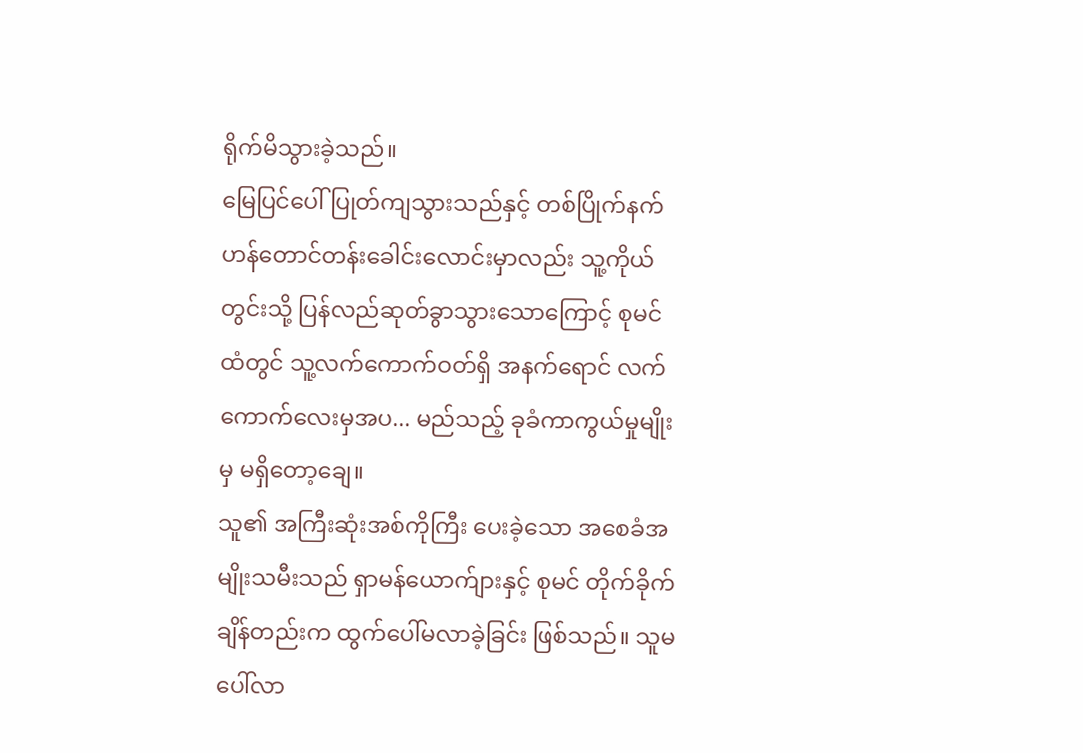ရိုက်မိသွားခဲ့သည်။
မြေပြင်ပေါ် ပြုတ်ကျသွားသည်နှင့် တစ်ပြိုက်နက် ဟန်တောင်တန်းခေါင်းလောင်းမှာလည်း သူ့ကိုယ်တွင်းသို့ ပြန်လည်ဆုတ်ခွာသွားသောကြောင့် စုမင်ထံတွင် သူ့လက်ကောက်ဝတ်ရှိ အနက်ရောင် လက်ကောက်လေးမှအပ... မည်သည့် ခုခံကာကွယ်မှုမျိုးမှ မရှိတော့ချေ။
သူ၏ အကြီးဆုံးအစ်ကိုကြီး ပေးခဲ့သော အစေခံအမျိုးသမီးသည် ရှာမန်ယောက်ျားနှင့် စုမင် တိုက်ခိုက်ချိန်တည်းက ထွက်ပေါ်မလာခဲ့ခြင်း ဖြစ်သည်။ သူမ ပေါ်လာ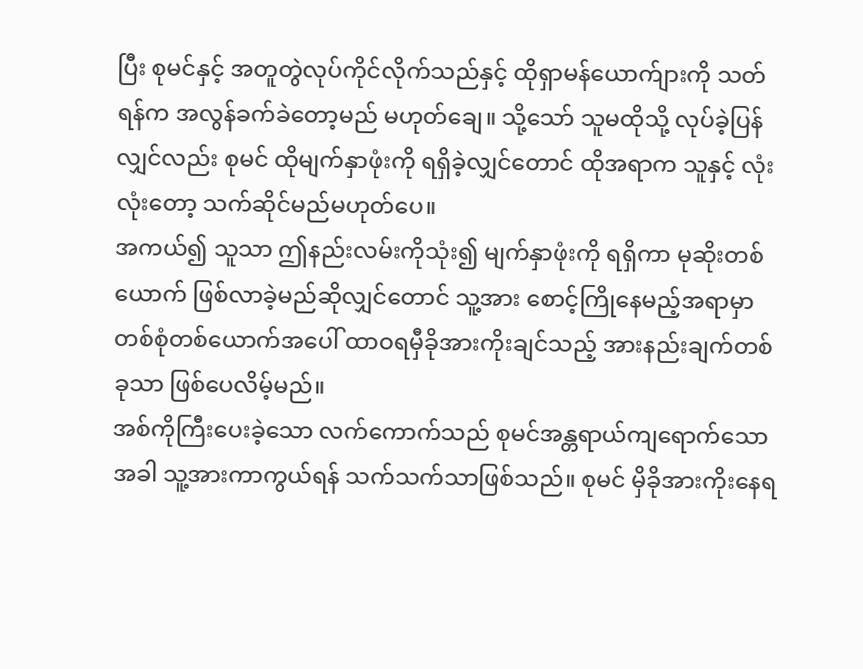ပြီး စုမင်နှင့် အတူတွဲလုပ်ကိုင်လိုက်သည်နှင့် ထိုရှာမန်ယောက်ျားကို သတ်ရန်က အလွန်ခက်ခဲတော့မည် မဟုတ်ချေ။ သို့သော် သူမထိုသို့ လုပ်ခဲ့ပြန်လျှင်လည်း စုမင် ထိုမျက်နှာဖုံးကို ရရှိခဲ့လျှင်တောင် ထိုအရာက သူနှင့် လုံးလုံးတော့ သက်ဆိုင်မည်မဟုတ်ပေ။
အကယ်၍ သူသာ ဤနည်းလမ်းကိုသုံး၍ မျက်နှာဖုံးကို ရရှိကာ မုဆိုးတစ်ယောက် ဖြစ်လာခဲ့မည်ဆိုလျှင်တောင် သူ့အား စောင့်ကြိုနေမည့်အရာမှာ တစ်စုံတစ်ယောက်အပေါ် ထာဝရမှီခိုအားကိုးချင်သည့် အားနည်းချက်တစ်ခုသာ ဖြစ်ပေလိမ့်မည်။
အစ်ကိုကြီးပေးခဲ့သော လက်ကောက်သည် စုမင်အန္တရာယ်ကျရောက်သောအခါ သူ့အားကာကွယ်ရန် သက်သက်သာဖြစ်သည်။ စုမင် မှိခိုအားကိုးနေရ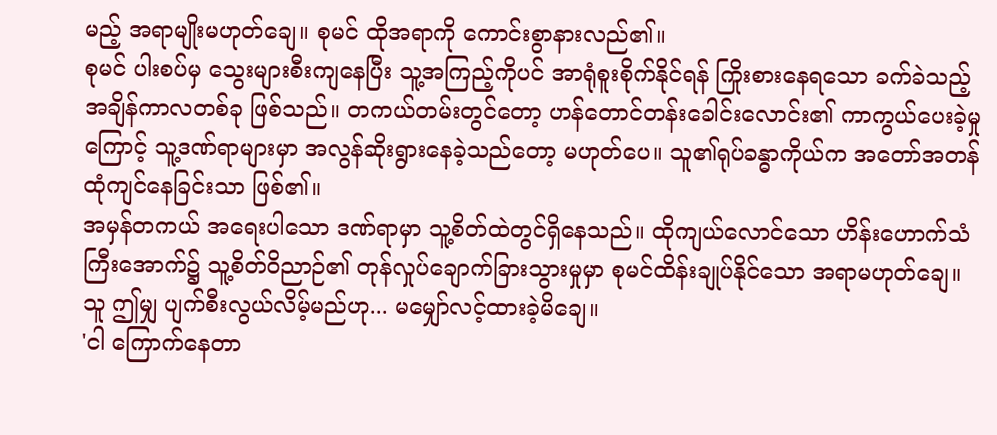မည့် အရာမျိုးမဟုတ်ချေ။ စုမင် ထိုအရာကို ကောင်းစွာနားလည်၏။
စုမင် ပါးစပ်မှ သွေးများစီးကျနေပြီး သူ့အကြည့်ကိုပင် အာရုံစူးစိုက်နိုင်ရန် ကြိုးစားနေရသော ခက်ခဲသည့်အချိန်ကာလတစ်ခု ဖြစ်သည်။ တကယ်တမ်းတွင်တော့ ဟန်တောင်တန်းခေါင်းလောင်း၏ ကာကွယ်ပေးခဲ့မှုကြောင့် သူ့ဒဏ်ရာများမှာ အလွန်ဆိုးရွားနေခဲ့သည်တော့ မဟုတ်ပေ။ သူ၏ရုပ်ခန္ဓာကိုယ်က အတော်အတန် ထုံကျင်နေခြင်းသာ ဖြစ်၏။
အမှန်တကယ် အရေးပါသော ဒဏ်ရာမှာ သူ့စိတ်ထဲတွင်ရှိနေသည်။ ထိုကျယ်လောင်သော ဟိန်းဟောက်သံကြီးအောက်၌ သူ့စိတ်ဝိညာဉ်၏ တုန်လှုပ်ချောက်ခြားသွားမှုမှာ စုမင်ထိန်းချုပ်နိုင်သော အရာမဟုတ်ချေ။ သူ ဤမျှ ပျက်စီးလွယ်လိမ့်မည်ဟု... မမျှော်လင့်ထားခဲ့မိချေ။
'ငါ ကြောက်နေတာ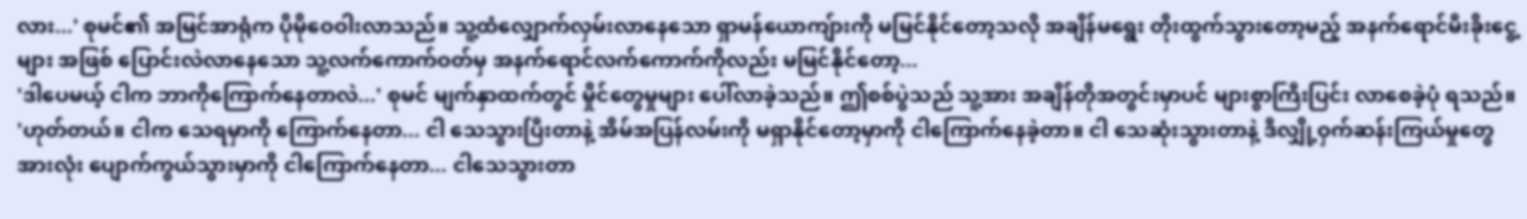လား...' စုမင်၏ အမြင်အာရုံက ပိုမိုဝေဝါးလာသည်။ သူ့ထံလျှောက်လှမ်းလာနေသော ရှာမန်ယောကျ်ားကို မမြင်နိုင်တော့သလို အချိန်မရွေး တိုးထွက်သွားတော့မည့် အနက်ရောင်မီးခိုးငွေ့များ အဖြစ် ပြောင်းလဲလာနေသော သူ့လက်ကောက်ဝတ်မှ အနက်ရောင်လက်ကောက်ကိုလည်း မမြင်နိုင်တော့...
'ဒါပေမယ့် ငါက ဘာကိုကြောက်နေတာလဲ...' စုမင် မျက်နှာထက်တွင် မှိုင်တွေမှုများ ပေါ်လာခဲ့သည်။ ဤစစ်ပွဲသည် သူ့အား အချိန်တိုအတွင်းမှာပင် များစွာကြီးပြင်း လာစေခဲ့ပုံ ရသည်။
'ဟုတ်တယ်။ ငါက သေရမှာကို ကြောက်နေတာ... ငါ သေသွားပြီးတာနဲ့ အိမ်အပြန်လမ်းကို မရှာနိုင်တော့မှာကို ငါကြောက်နေခဲ့တာ။ ငါ သေဆုံးသွားတာနဲ့ ဒီလျှို့ဝှက်ဆန်းကြယ်မှုတွေ အားလုံး ပျောက်ကွယ်သွားမှာကို ငါကြောက်နေတာ... ငါသေသွားတာ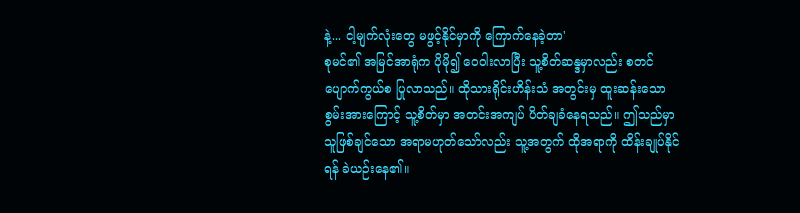နဲ့... ငါ့မျက်လုံးတွေ မဖွင့်နိုင်မှာကို ကြောက်နေခဲ့တာ'
စုမင်၏ အမြင်အာရုံက ပိုမို၍ ဝေဝါးလာပြီး သူ့စိတ်ဆန္ဒမှာလည်း စတင်ပျောက်ကွယ်စ ပြုလာသည်။ ထိုသားရိုင်းဟိန်းသံ အတွင်းမှ ထူးဆန်းသော စွမ်းအားကြောင့် သူ့စိတ်မှာ အတင်းအကျပ် ပိတ်ချခံနေရသည်။ ဤသည်မှာ သူဖြစ်ချင်သော အရာမဟုတ်သော်လည်း သူ့အတွက် ထိုအရာကို ထိန်းချုပ်နိုင်ရန် ခဲယဉ်းနေ၏။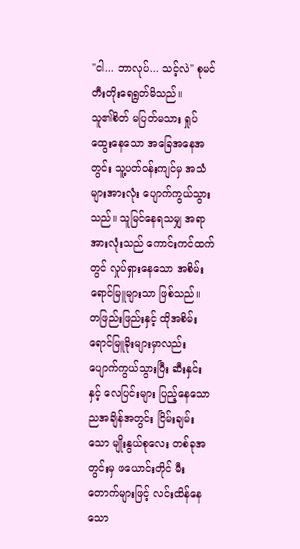"ငါ... ဘာလုပ်... သင့်လဲ" စုမင် တီးတိုးရေရွတ်မိသည်။
သူ၏စိတ် မပြတ်မသား ရှုပ်ထွေးနေသော အခြေအနေအတွင်း သူ့ပတ်ဝန်းကျင်မှ အသံများအားလုံး ပျောက်ကွယ်သွားသည်။ သူမြင်နေရသမျှ အရာအားလုံးသည် ကောင်းကင်ထက်တွင် လှုပ်ရှားနေသော အစိမ်းရောင်မြူများသာ ဖြစ်သည်။
တဖြည်းဖြည်းနှင့် ထိုအစိမ်းရောင်မြူခိုးများမှာလည်း ပျောက်ကွယ်သွားပြီး ဆီးနှင်းနှင့် လေပြင်းများ ပြည့်နေသော ညအချိန်အတွင်း ငြိမ်းချမ်းသော မျိုးနွယ်စုလေး တစ်ခုအတွင်းမှ ဖယောင်းတိုင် မီးတောက်များဖြင့် လင်းထိန်နေသော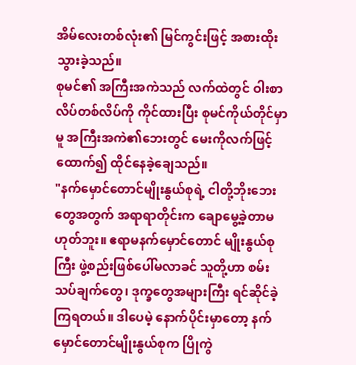အိမ်လေးတစ်လုံး၏ မြင်ကွင်းဖြင့် အစားထိုးသွားခဲ့သည်။
စုမင်၏ အကြီးအကဲသည် လက်ထဲတွင် ဝါးစာလိပ်တစ်လိပ်ကို ကိုင်ထားပြီး စုမင်ကိုယ်တိုင်မှာမူ အကြီးအကဲ၏ဘေးတွင် မေးကိုလက်ဖြင့်ထောက်၍ ထိုင်နေခဲ့ချေသည်။
"နက်မှောင်တောင်မျိုးနွယ်စုရဲ့ ငါတို့ဘိုးဘေးတွေအတွက် အရာရာတိုင်းက ချောမွေ့ခဲ့တာမဟုတ်ဘူး။ ဧရာမနက်မှောင်တောင် မျိုးနွယ်စုကြီး ဖွဲ့စည်းဖြစ်ပေါ်မလာခင် သူတို့ဟာ စမ်းသပ်ချက်တွေ၊ ဒုက္ခတွေအများကြီး ရင်ဆိုင်ခဲ့ကြရတယ်။ ဒါပေမဲ့ နောက်ပိုင်းမှာတော့ နက်မှောင်တောင်မျိုးနွယ်စုက ပြိုကွဲ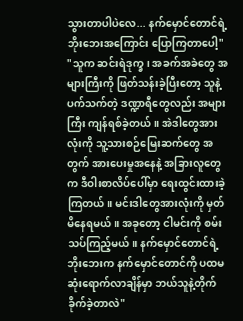သွားတာပါပဲလေ... နက်မှောင်တောင်ရဲ့ ဘိုးဘေးအကြောင်း ပြောကြတာပေါ့"
"သူက ဆင်းရဲဒုက္ခ၊ အခက်အခဲတွေ အများကြီးကို ဖြတ်သန်းခဲ့ပြီးတော့ သူနဲ့ပက်သက်တဲ့ ဒဏ္ဍာရီတွေလည်း အများကြီး ကျန်ရစ်ခဲ့တယ်။ အဲဒါတွေအားလုံးကို သူ့သားစဉ်မြေးဆက်တွေ အတွက် အားပေးမှုအနေနဲ့ အခြားလူတွေက ဒီဝါးစာလိပ်ပေါ်မှာ ရေးထွင်းထားခဲ့ကြတယ်။ မင်းဒါတွေအားလုံးကို မှတ်မိနေရမယ်။ အခုတော့ ငါမင်းကို စမ်းသပ်ကြည့်မယ်။ နက်မှောင်တောင်ရဲ့ ဘိုးဘေးက နက်မှောင်တောင်ကို ပထမဆုံးရောက်လာချိန်မှာ ဘယ်သူနဲ့တိုက်ခိုက်ခဲ့တာလဲ"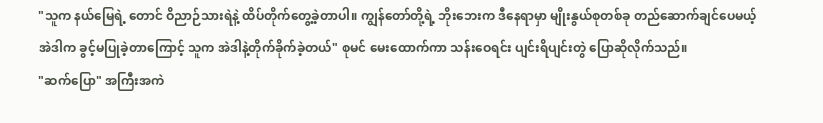"သူက နယ်မြေရဲ့ တောင် ဝိညာဉ်သားရဲနဲ့ ထိပ်တိုက်တွေ့ခဲ့တာပါ။ ကျွန်တော်တို့ရဲ့ ဘိုးဘေးက ဒီနေရာမှာ မျိုးနွယ်စုတစ်ခု တည်ဆောက်ချင်ပေမယ့် အဲဒါက ခွင့်မပြုခဲ့တာကြောင့် သူက အဲဒါနဲ့တိုက်ခိုက်ခဲ့တယ်" စုမင် မေးထောက်ကာ သန်းဝေရင်း ပျင်းရိပျင်းတွဲ ပြောဆိုလိုက်သည်။
"ဆက်ပြော" အကြီးအကဲ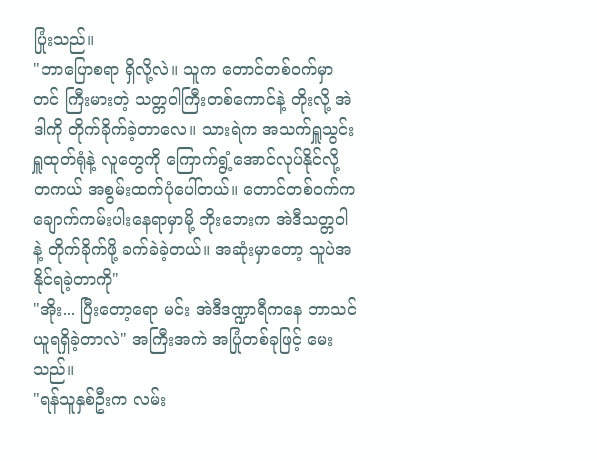ပြုံးသည်။
"ဘာပြောစရာ ရှိလို့လဲ။ သူက တောင်တစ်ဝက်မှာတင် ကြီးမားတဲ့ သတ္တဝါကြီးတစ်ကောင်နဲ့ တိုးလို့ အဲဒါကို တိုက်ခိုက်ခဲ့တာလေ။ သားရဲက အသက်ရှူသွင်း ရှူထုတ်ရုံနဲ့ လူတွေကို ကြောက်ရွံ့အောင်လုပ်နိုင်လို့ တကယ် အစွမ်းထက်ပုံပေါ်တယ်။ တောင်တစ်ဝက်က ချောက်ကမ်းပါးနေရာမှာမို့ ဘိုးဘေးက အဲဒီသတ္တဝါနဲ့ တိုက်ခိုက်ဖို့ ခက်ခဲခဲ့တယ်။ အဆုံးမှာတော့ သူပဲအနိုင်ရခဲ့တာကို"
"အိုး... ပြီးတော့ရော မင်း အဲဒီဒဏ္ဍာရီကနေ ဘာသင်ယူရရှိခဲ့တာလဲ" အကြီးအကဲ အပြုံတစ်ခုဖြင့် မေးသည်။
"ရန်သူနှစ်ဦးက လမ်း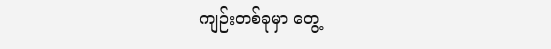ကျဉ်းတစ်ခုမှာ တွေ့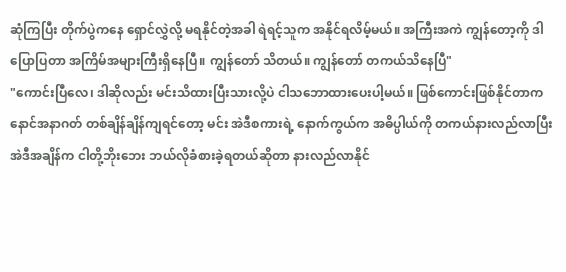ဆုံကြပြီး တိုက်ပွဲကနေ ရှောင်လွှဲလို့ မရနိုင်တဲ့အခါ ရဲရင့်သူက အနိုင်ရလိမ့်မယ်။ အကြီးအကဲ ကျွန်တော့ကို ဒါပြောပြတာ အကြိမ်အများကြီးရှိနေပြီ။ ကျွန်တော် သိတယ်။ ကျွန်တော် တကယ်သိနေပြီ"
"ကောင်းပြီလေ၊ ဒါဆိုလည်း မင်းသိထားပြီးသားလို့ပဲ ငါသဘောထားပေးပါ့မယ်။ ဖြစ်ကောင်းဖြစ်နိုင်တာက နောင်အနာဂတ် တစ်ချိန်ချိန်ကျရင်တော့ မင်း အဲဒီစကားရဲ့ နောက်ကွယ်က အဓိပ္ပါယ်ကို တကယ်နားလည်လာပြီး အဲဒီအချိန်က ငါတို့ဘိုးဘေး ဘယ်လိုခံစားခဲ့ရတယ်ဆိုတာ နားလည်လာနိုင်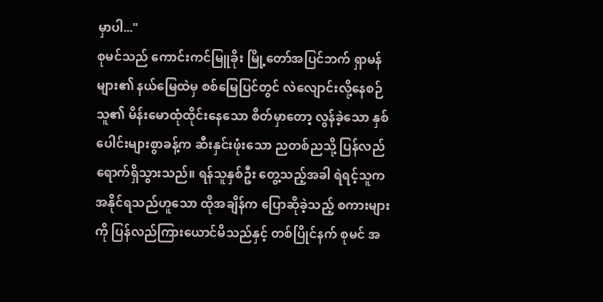မှာပါ..."
စုမင်သည် ကောင်းကင်မြူခိုး မြို့တော်အပြင်ဘက် ရှာမန်များ၏ နယ်မြေထဲမှ စစ်မြေပြင်တွင် လဲလျောင်းလို့နေစဉ် သူ၏ မိန်းမောထုံထိုင်းနေသော စိတ်မှာတော့ လွန်ခဲ့သော နှစ်ပေါင်းများစွာခန့်က ဆီးနှင်းဖုံးသော ညတစ်ညသို့ ပြန်လည်ရောက်ရှိသွားသည်။ ရန်သူနှစ်ဦး တွေ့သည့်အခါ ရဲရင့်သူက အနိုင်ရသည်ဟူသော ထိုအချိန်က ပြောဆိုခဲ့သည့် စကားများကို ပြန်လည်ကြားယောင်မိသည်နှင့် တစ်ပြိုင်နက် စုမင် အ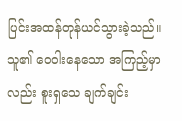ပြင်းအထန်တုန်ယင်သွားခဲ့သည်။
သူ၏ ဝေဝါးနေသော အကြည့်မှာလည်း စူးရှသေ ချက်ချင်း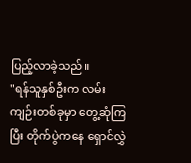ပြည့်လာခဲ့သည်။
"ရန်သူနှစ်ဦးက လမ်းကျဉ်းတစ်ခုမှာ တွေ့ဆုံကြပြီး တိုက်ပွဲကနေ ရှောင်လွှဲ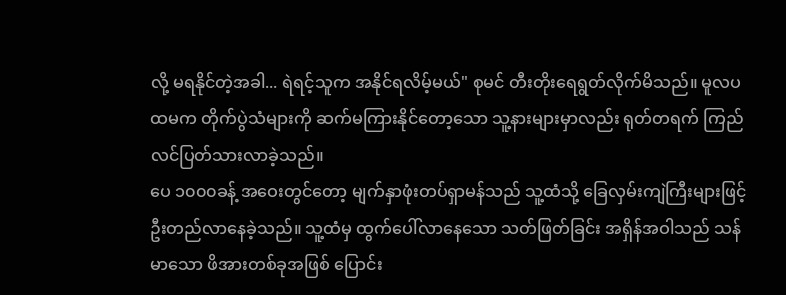လို့ မရနိုင်တဲ့အခါ... ရဲရင့်သူက အနိုင်ရလိမ့်မယ်" စုမင် တီးတိုးရေရွတ်လိုက်မိသည်။ မူလပထမက တိုက်ပွဲသံများကို ဆက်မကြားနိုင်တော့သော သူ့နားများမှာလည်း ရုတ်တရက် ကြည်လင်ပြတ်သားလာခဲ့သည်။
ပေ ၁၀၀၀ခန့် အဝေးတွင်တော့ မျက်နှာဖုံးတပ်ရှာမန်သည် သူ့ထံသို့ ခြေလှမ်းကျဲကြီးများဖြင့် ဦးတည်လာနေခဲ့သည်။ သူ့ထံမှ ထွက်ပေါ်လာနေသော သတ်ဖြတ်ခြင်း အရှိန်အဝါသည် သန်မာသော ဖိအားတစ်ခုအဖြစ် ပြောင်း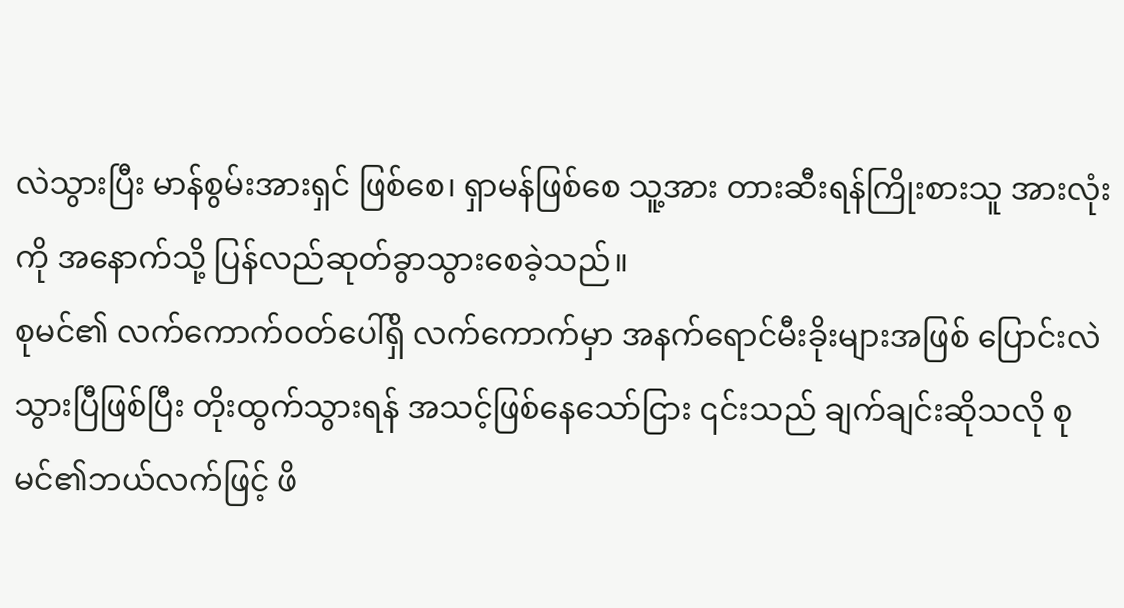လဲသွားပြီး မာန်စွမ်းအားရှင် ဖြစ်စေ၊ ရှာမန်ဖြစ်စေ သူ့အား တားဆီးရန်ကြိုးစားသူ အားလုံးကို အနောက်သို့ ပြန်လည်ဆုတ်ခွာသွားစေခဲ့သည်။
စုမင်၏ လက်ကောက်ဝတ်ပေါ်ရှိ လက်ကောက်မှာ အနက်ရောင်မီးခိုးများအဖြစ် ပြောင်းလဲသွားပြီဖြစ်ပြီး တိုးထွက်သွားရန် အသင့်ဖြစ်နေသော်ငြား ၎င်းသည် ချက်ချင်းဆိုသလို စုမင်၏ဘယ်လက်ဖြင့် ဖိ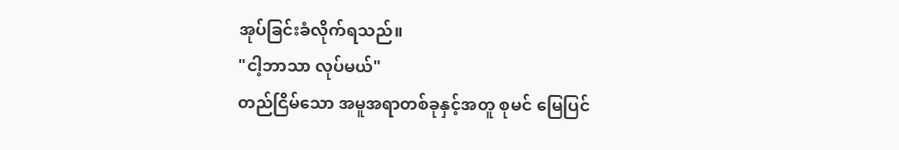အုပ်ခြင်းခံလိုက်ရသည်။
"ငါ့ဘာသာ လုပ်မယ်"
တည်ငြိမ်သော အမူအရာတစ်ခုနှင့်အတူ စုမင် မြေပြင်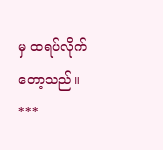မှ ထရပ်လိုက်တော့သည်။
***